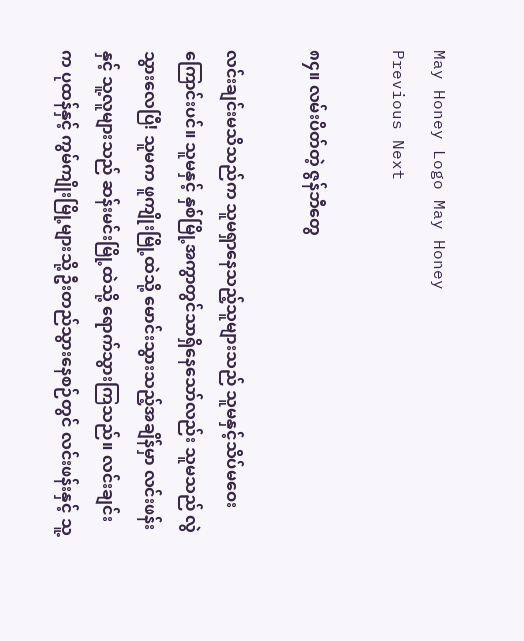May Honey Logo May Honey
Previous Next

၈၄။ လမ်းပိတ်တဲ့ ဇွန်ဘီတွေ

လင်းချင်းမသိသည်က သူမရှာနေသည့်သူများသည် သူမနှင့်သိပ်မဝေးကြောင်းပင်။ သူမနှင့် နှစ်မြို့အကွာတွင်သာရှိနေသော်လည်း သူမသည် လွဲသွားလေပြီ! သူမက ဖူကျိုးမြို့ထဲသို့ မောင်းသွားသည့်အချိန်မှာ လင်းဖန်းနှင့် သူ့လူများသည် ဆန်းမင်းမြို့ထဲသို့ ရောက်သွားကြသည်။ လင်းချင်းက ပုထန်နှင့် ကွမ်ကျိုးမြို့များသို့ ဦးတည်သွားနေစဉ်တွင် လင်းဖန်းနှင့် သူ့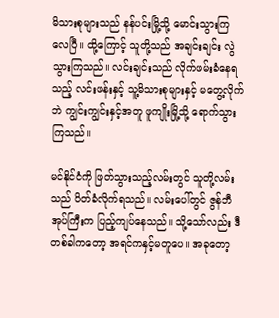မိသားစုများသည် နန်ပင်းမြို့သို့ မောင်းသွားကြလေပြီ။ ထို့ကြောင့် သူတို့သည် အချင်းချင်း လွဲသွားကြသည်။ လင်းချင်းသည် လိုက်ဖမ်းခံနေရသည့် လင်းဖန်းနှင့် သူ့မိသားစုများနှင့် မတွေ့လိုက်ဘဲ ကျွင်းကျွင်းနှင့်အတူ ဖူကျိုးမြို့သို့ ရောက်သွားကြသည်။

မင်နိုင်ငံကို ဖြတ်သွားသည့်လမ်းတွင် သူတို့လမ်းသည် ပိတ်ခံလိုက်ရသည်။ လမ်းပေါ်တွင် ဇွန်ဘီအုပ်ကြီးက ပြည့်ကျပ်နေသည်။ သို့သော်လည်း ဒီတစ်ခါကတော့ အရင်ကနှင့်မတူပေ။ အခုတော့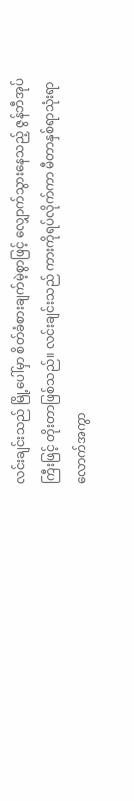လင်းချင်းသည် မြို့ပေါ်မှာ စိတ်ခံစားချက်မဲ့စွာဖြင့် လျှောက်သွားနေသည့် ဇွန်ဘီအုပ်ကြီးဖြင့် တိုးတာဖြစ်သည်။ လင်းချင်းသည် ကားကိုရပ်လိုက်ကာ မီတာနှစ်ရာသုံးရာလောက်အကွာ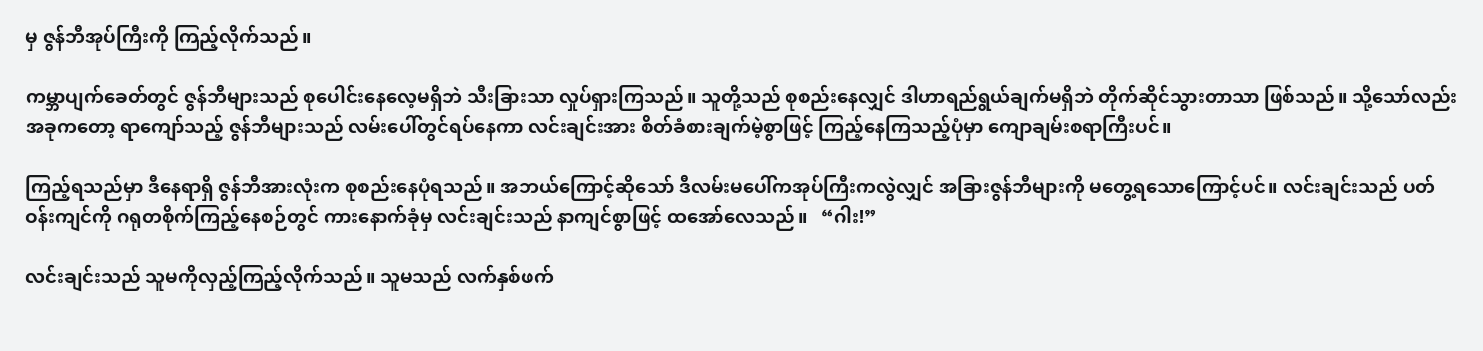မှ ဇွန်ဘီအုပ်ကြီးကို ကြည့်လိုက်သည်။

ကမ္ဘာပျက်ခေတ်တွင် ဇွန်ဘီများသည် စုပေါင်းနေလေ့မရှိဘဲ သီးခြားသာ လှုပ်ရှားကြသည်။ သူတို့သည် စုစည်းနေလျှင် ဒါဟာရည်ရွယ်ချက်မရှိဘဲ တိုက်ဆိုင်သွားတာသာ ဖြစ်သည်။ သို့သော်လည်း အခုကတော့ ရာကျော်သည့် ဇွန်ဘီများသည် လမ်းပေါ်တွင်ရပ်နေကာ လင်းချင်းအား စိတ်ခံစားချက်မဲ့စွာဖြင့် ကြည့်နေကြသည့်ပုံမှာ ကျောချမ်းစရာကြီးပင်။

ကြည့်ရသည်မှာ ဒီနေရာရှိ ဇွန်ဘီအားလုံးက စုစည်းနေပုံရသည်။ အဘယ်ကြောင့်ဆိုသော် ဒီလမ်းမပေါ်ကအုပ်ကြီးကလွဲလျှင် အခြားဇွန်ဘီများကို မတွေ့ရသောကြောင့်ပင်။ လင်းချင်းသည် ပတ်ဝန်းကျင်ကို ဂရုတစိုက်ကြည့်နေစဉ်တွင် ကားနောက်ခုံမှ လင်းချင်းသည် နာကျင်စွာဖြင့် ထအော်လေသည်။   “ဂါး!”

လင်းချင်းသည် သူမကိုလှည့်ကြည့်လိုက်သည်။ သူမသည် လက်နှစ်ဖက်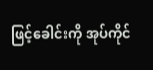ဖြင့်ခေါင်းကို အုပ်ကိုင်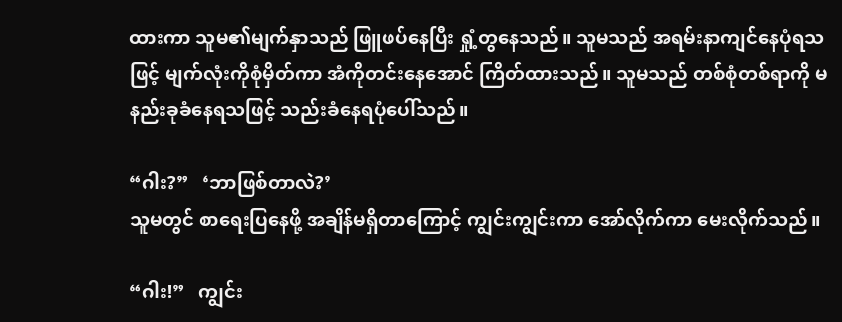ထားကာ သူမ၏မျက်နှာသည် ဖြူဖပ်နေပြီး ရှုံ့တွနေသည်။ သူမသည် အရမ်းနာကျင်နေပုံရသဖြင့် မျက်လုံးကိုစုံမှိတ်ကာ အံကိုတင်းနေအောင် ကြိတ်ထားသည်။ သူမသည် တစ်စုံတစ်ရာကို မနည်းခုခံနေရသဖြင့် သည်းခံနေရပုံပေါ်သည်။

“ဂါး?”   ‘ဘာဖြစ်တာလဲ?’
သူမတွင် စာရေးပြနေဖို့ အချိန်မရှိတာကြောင့် ကျွင်းကျွင်းကာ အော်လိုက်ကာ မေးလိုက်သည်။

“ဂါး!”   ကျွင်း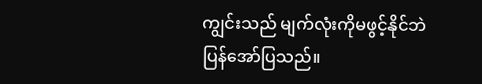ကျွင်းသည် မျက်လုံးကိုမဖွင့်နိုင်ဘဲ ပြန်အော်ပြသည်။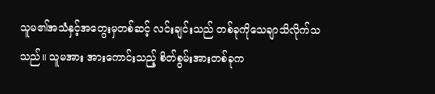သူမ၏အသံနှင့်အတွေးမှတစ်ဆင့် လင်းချင်းသည် တစ်ခုကိုသေချာသိလိုက်သသည်။ သူမအား အားကောင်းသည့် စိတ်စွမ်းအားတစ်ခုက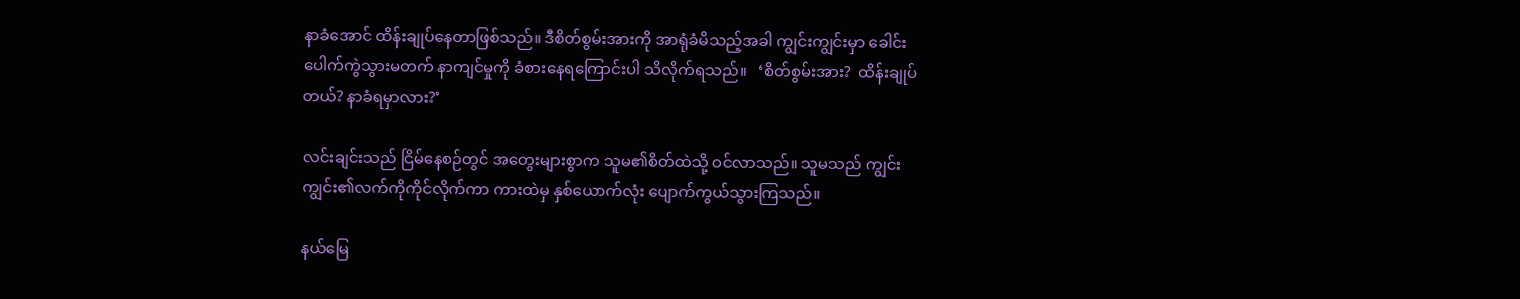နာခံအောင် ထိန်းချုပ်နေတာဖြစ်သည်။ ဒီစိတ်စွမ်းအားကို အာရုံခံမိသည့်အခါ ကျွင်းကျွင်းမှာ ခေါင်းပေါက်ကွဲသွားမတက် နာကျင်မှုကို ခံစားနေရကြောင်းပါ သိလိုက်ရသည်။   ‘စိတ်စွမ်းအား?  ထိန်းချုပ်တယ်? နာခံရမှာလား?’

လင်းချင်းသည် ငြိမ်နေစဉ်တွင် အတွေးများစွာက သူမ၏စိတ်ထဲသို့ ဝင်လာသည်။ သူမသည် ကျွင်းကျွင်း၏လက်ကိုကိုင်လိုက်ကာ ကားထဲမှ နှစ်ယောက်လုံး ပျောက်ကွယ်သွားကြသည်။

နယ်မြေ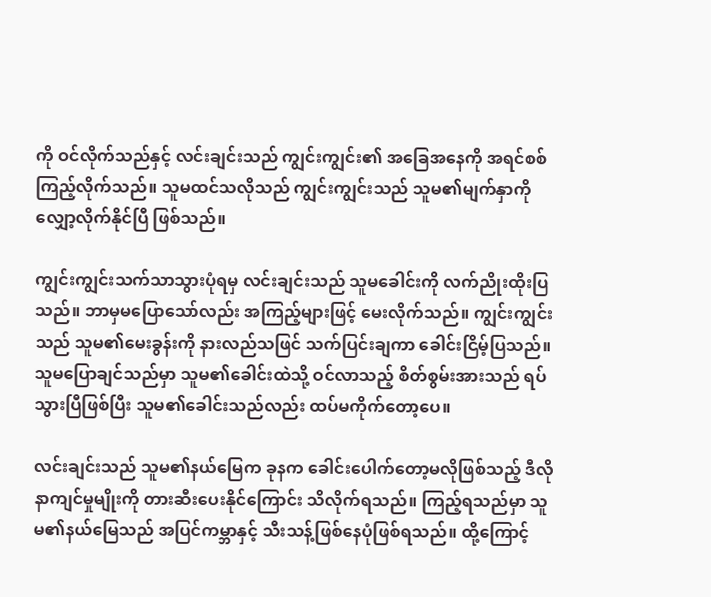ကို ဝင်လိုက်သည်နှင့် လင်းချင်းသည် ကျွင်းကျွင်း၏ အခြေအနေကို အရင်စစ်ကြည့်လိုက်သည်။ သူမထင်သလိုသည် ကျွင်းကျွင်းသည် သူမ၏မျက်နှာကို လျှော့လိုက်နိုင်ပြီ ဖြစ်သည်။

ကျွင်းကျွင်းသက်သာသွားပုံရမှ လင်းချင်းသည် သူမခေါင်းကို လက်ညိုးထိုးပြသည်။ ဘာမှမပြောသော်လည်း အကြည့်များဖြင့် မေးလိုက်သည်။ ကျွင်းကျွင်းသည် သူမ၏မေးခွန်းကို နားလည်သဖြင် သက်ပြင်းချကာ ခေါင်းငြိမ့်ပြသည်။ သူမပြောချင်သည်မှာ သူမ၏ခေါင်းထဲသို့ ဝင်လာသည့် စိတ်စွမ်းအားသည် ရပ်သွားပြီဖြစ်ပြီး သူမ၏ခေါင်းသည်လည်း ထပ်မကိုက်တော့ပေ။

လင်းချင်းသည် သူမ၏နယ်မြေက ခုနက ခေါင်းပေါက်တော့မလိုဖြစ်သည့် ဒီလိုနာကျင်မှုမျိုးကို တားဆီးပေးနိုင်ကြောင်း သိလိုက်ရသည်။ ကြည့်ရသည်မှာ သူမ၏နယ်မြေသည် အပြင်ကမ္ဘာနှင့် သီးသန့်ဖြစ်နေပုံဖြစ်ရသည်။ ထို့ကြောင့်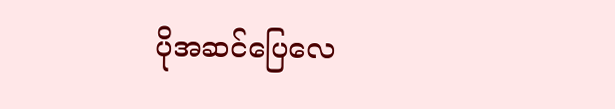ပိုအဆင်ပြေလေ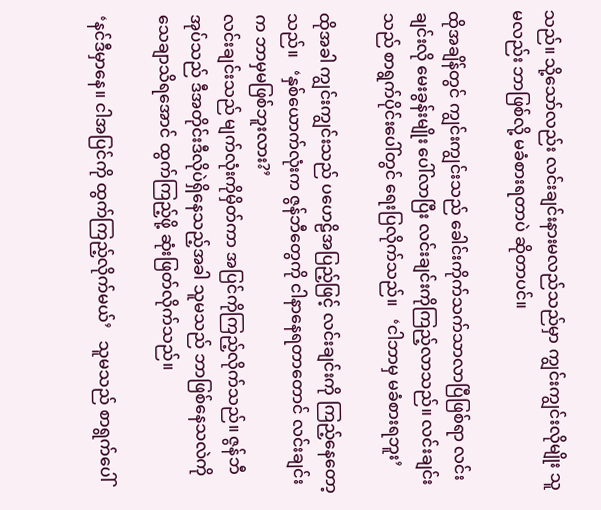သည်။ သို့သော်လည်း လင်းချင်းနားမလည်သည်မှာ ကျွင်းကျွင်းလိုမျိုး သူမလည်း ဘာဖြစ်လို့ မခံစားရတာပဲ ဆိုတာပင်။

ထိုအချိန်တွင် ကျွင်းကျွင်းသည် ခေါင်းကိုက်သက်သာလာပြီဖြစ်ရာ လင်းချင်းလို မေးခွန်းမျိုး ပေါ်လာပြီး လင်းချင်းကိုကြည့်လာသည်။ လင်းချင်းသည် စာရွက်ပိုင်းပေါ်တွင် ရေးပြလိုက်သည်။   ‘ငါဘာမှ မခံစားရဘူး’

ထိုအခါ ကျွင်းကျွင်းသည် ပဟေဠိအပြည့်ဖြင့် လင်းချင်းကို ကြည့်နေတော့သည်။   ‘နှစ်ယောက်လုံးက ဇွန်ဘီတွေကို ငါနာနေရတာတောင် လင်းချင်းက ဘာမှမဖြစ်ဘူးလား?’
လင်းချင်းသည် မျက်လုံးကိုမှိတ်ကာ အပြင်ကိုကြည့်လိုက်သည်။ ဇွန်ဘီအုပ်သည် ဒီအတိုင်းဒီလိုပဲရှိနေသည့်အခါ သူမသည် ဘာဖြစ်နေသလဲကို သေချာသိရအောင် ထွက်ကြည့်ဖို့ ဆုံးဖြတ်လိုက်သည်။

‘နင်ဒီမှာနေ။ ငါအပြင်ကို ထွက်ကြည့်လိုက်မယ်’   သူမသည် စာရွက်ပေါ်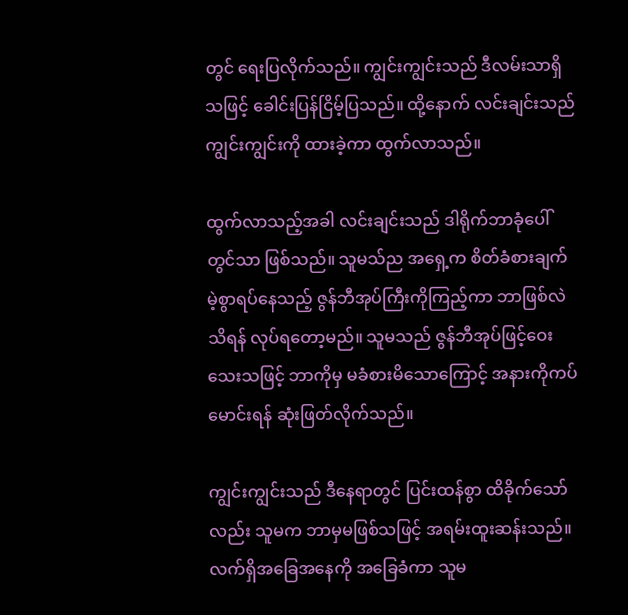တွင် ရေးပြလိုက်သည်။ ကျွင်းကျွင်းသည် ဒီလမ်းသာရှိသဖြင့် ခေါင်းပြန်ငြိမ့်ပြသည်။ ထို့နောက် လင်းချင်းသည် ကျွင်းကျွင်းကို ထားခဲ့ကာ ထွက်လာသည်။

ထွက်လာသည့်အခါ လင်းချင်းသည် ဒါရိုက်ဘာခုံပေါ်တွင်သာ ဖြစ်သည်။ သူမသ်ည အရှေ့က စိတ်ခံစားချက်မဲ့စွာရပ်နေသည့် ဇွန်ဘီအုပ်ကြီးကိုကြည့်ကာ ဘာဖြစ်လဲသိရန် လုပ်ရတော့မည်။ သူမသည် ဇွန်ဘီအုပ်ဖြင့်ဝေးသေးသဖြင့် ဘာကိုမှ မခံစားမိသောကြောင့် အနားကိုကပ်မောင်းရန် ဆုံးဖြတ်လိုက်သည်။

ကျွင်းကျွင်းသည် ဒီနေရာတွင် ပြင်းထန်စွာ ထိခိုက်သော်လည်း သူမက ဘာမှမဖြစ်သဖြင့် အရမ်းထူးဆန်းသည်။ လက်ရှိအခြေအနေကို အခြေခံကာ သူမ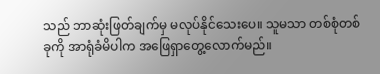သည် ဘာဆုံးဖြတ်ချက်မှ မလုပ်နိုင်သေးပေ။ သူမသာ တစ်စုံတစ်ခုကို အာရုံခံမိပါက အဖြေရှာတွေ့လောက်မည်။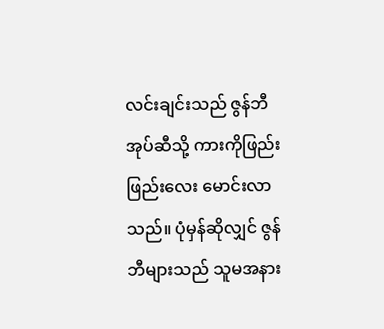လင်းချင်းသည် ဇွန်ဘီအုပ်ဆီသို့ ကားကိုဖြည်းဖြည်းလေး မောင်းလာသည်။ ပုံမှန်ဆိုလျှင် ဇွန်ဘီများသည် သူမအနား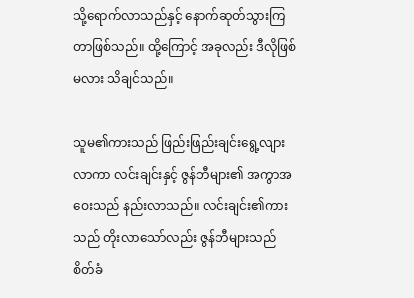သို့ရောက်လာသည်နှင့် နောက်ဆုတ်သွားကြတာဖြစ်သည်။ ထို့ကြောင့် အခုလည်း ဒီလိုဖြစ်မလား သိချင်သည်။

သူမ၏ကားသည် ဖြည်းဖြည်းချင်းရွေ့လျားလာကာ လင်းချင်းနှင့် ဇွန်ဘီများ၏ အကွာအဝေးသည် နည်းလာသည်။ လင်းချင်း၏ကားသည် တိုးလာသော်လည်း ဇွန်ဘီများသည် စိတ်ခံ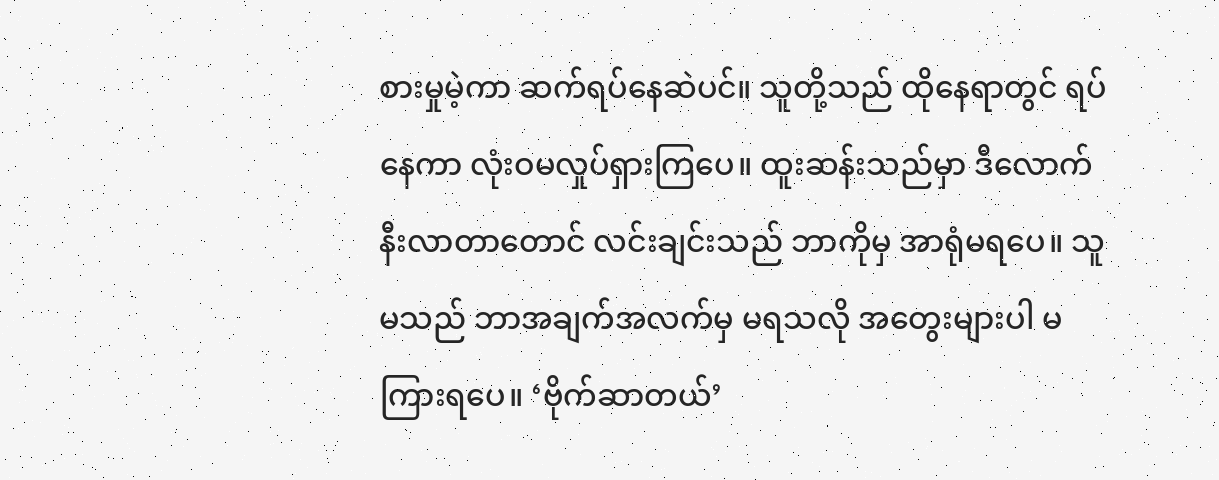စားမှုမဲ့ကာ ဆက်ရပ်နေဆဲပင်။ သူတို့သည် ထိုနေရာတွင် ရပ်နေကာ လုံးဝမလှုပ်ရှားကြပေ။ ထူးဆန်းသည်မှာ ဒီလောက်နီးလာတာတောင် လင်းချင်းသည် ဘာကိုမှ အာရုံမရပေ။ သူမသည် ဘာအချက်အလက်မှ မရသလို အတွေးများပါ မကြားရပေ။ ‘ဗိုက်ဆာတယ်’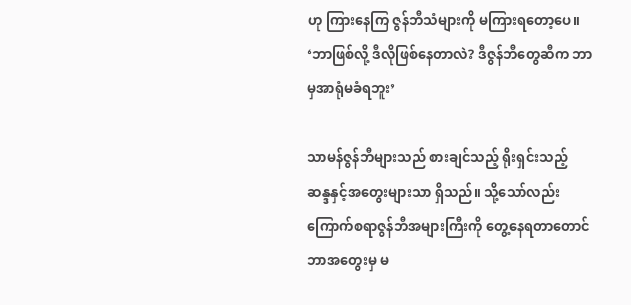ဟု ကြားနေကြ ဇွန်ဘီသံများကို မကြားရတော့ပေ။   ‘ဘာဖြစ်လို့ ဒီလိုဖြစ်နေတာလဲ? ဒီဇွန်ဘီတွေဆီက ဘာမှအာရုံမခံရဘူး’

သာမန်ဇွန်ဘီများသည် စားချင်သည့် ရိုးရှင်းသည့် ဆန္ဒနှင့်အတွေးများသာ ရှိသည်။ သို့သော်လည်း ကြောက်စရာဇွန်ဘီအများကြီးကို တွေ့နေရတာတောင် ဘာအတွေးမှ မ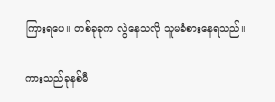ကြားရပေ။ တစ်ခုခုက လွဲနေသလို သူမခံစားနေရသည်။

ကားသည်ခုနစ်မီ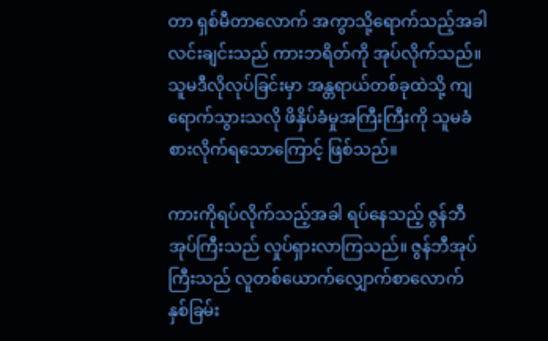တာ ရှစ်မီတာလောက် အကွာသို့ရောက်သည့်အခါ လင်းချင်းသည် ကားဘရိတ်ကို အုပ်လိုက်သည်။ သူမဒီလိုလုပ်ခြင်းမှာ အန္တရာယ်တစ်ခုထဲသို့ ကျရောက်သွားသလို ဖိနှိပ်ခံမှုအကြီးကြီးကို သူမခံစားလိုက်ရသောကြောင့် ဖြစ်သည်။

ကားကိုရပ်လိုက်သည့်အခါ ရပ်နေသည့် ဇွန်ဘီအုပ်ကြီးသည် လှုပ်ရှားလာကြသည်။ ဇွန်ဘီအုပ်ကြီးသည် လူတစ်ယောက်လျှောက်စာလောက် နှစ်ခြမ်း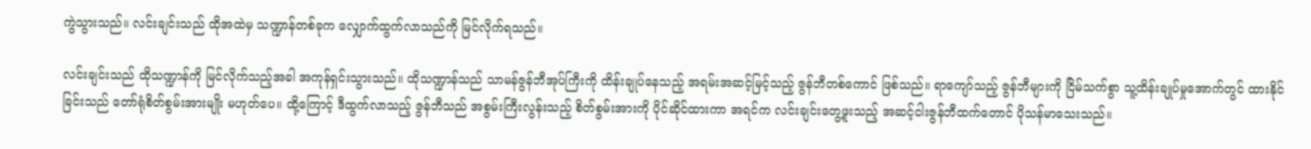ကွဲသွားသည်။ လင်းချင်းသည် ထိုအထဲမှ သဏ္ဍာန်တစ်ခုက လျှောက်ထွက်လာသည်ကို မြင်လိုက်ရသည်။

လင်းချင်းသည် ထိုသဏ္ဍာန်ကို မြင်လိုက်သည့်အခါ အကုန်ရှင်းသွားသည်။ ထိုသဏ္ဍာန်သည် သာမန်ဇွန်ဘီအုပ်ကြီးကို ထိန်းချုပ်နေသည့် အရမ်းအဆင့်မြင့်သည့် ဇွန်ဘီတစ်ကောင် ဖြစ်သည်။ ရာကျော်သည့် ဇွန်ဘီများကို ငြိမ်သက်စွာ သူ့ထိန်းချုပ်မှုအောက်တွင် ထားနိုင်ခြင်းသည် တော်ရုံစိတ်စွမ်းအားမျိုး မဟုတ်ပေ။ ထို့ကြောင့် ဒီထွက်လာသည့် ဇွန်ဘီသည် အစွမ်းကြီးလွန်းသည့် စိတ်စွမ်းအားကို ပိုင်ဆိုင်ထားကာ အရင်က လင်းချင်းတွေ့ဖူးသည့် အဆင့်ငါးဇွန်ဘီထက်တောင် ပိုသန်မာသေးသည်။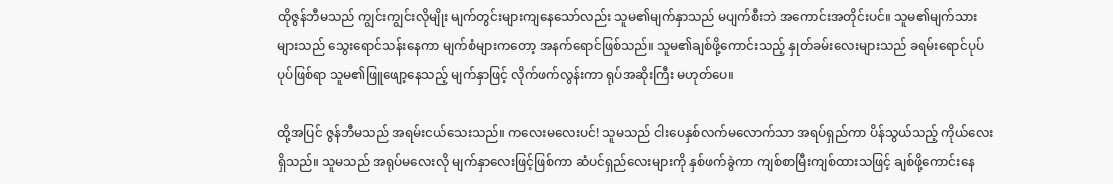ထိုဇွန်ဘီမသည် ကျွင်းကျွင်းလိုမျိုး မျက်တွင်းများကျနေသော်လည်း သူမ၏မျက်နှာသည် မပျက်စီးဘဲ အကောင်းအတိုင်းပင်။ သူမ၏မျက်သားများသည် သွေးရောင်သန်းနေကာ မျက်စံများကတော့ အနက်ရောင်ဖြစ်သည်။ သူမ၏ချစ်ဖို့ကောင်းသည့် နှုတ်ခမ်းလေးများသည် ခရမ်းရောင်ပုပ်ပုပ်ဖြစ်ရာ သူမ၏ဖြူဖျော့နေသည့် မျက်နှာဖြင့် လိုက်ဖက်လွန်းကာ ရုပ်အဆိုးကြီး မဟုတ်ပေ။

ထို့အပြင် ဇွန်ဘီမသည် အရမ်းငယ်သေးသည်။ ကလေးမလေးပင်! သူမသည် ငါးပေနှစ်လက်မလောက်သာ အရပ်ရှည်ကာ ပိန်သွယ်သည့် ကိုယ်လေးရှိသည်။ သူမသည် အရုပ်မလေးလို မျက်နှာလေးဖြင့်ဖြစ်ကာ ဆံပင်ရှည်လေးများကို နှစ်ဖက်ခွဲကာ ကျစ်စာမြီးကျစ်ထားသဖြင့် ချစ်ဖို့ကောင်းနေ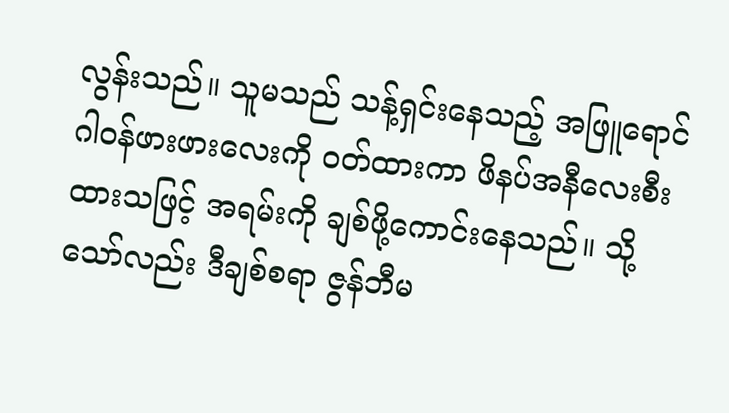လွန်းသည်။ သူမသည် သန့်ရှင်းနေသည့် အဖြူရောင်ဂါဝန်ဖားဖားလေးကို ဝတ်ထားကာ ဖိနပ်အနီလေးစီးထားသဖြင့် အရမ်းကို ချစ်ဖို့ကောင်းနေသည်။ သို့သော်လည်း ဒီချစ်စရာ ဇွန်ဘီမ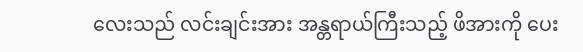လေးသည် လင်းချင်းအား အန္တရာယ်ကြီးသည့် ဖိအားကို ပေး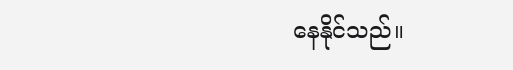နေနိုင်သည်။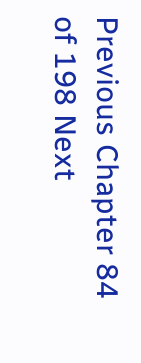Previous Chapter 84 of 198 Next